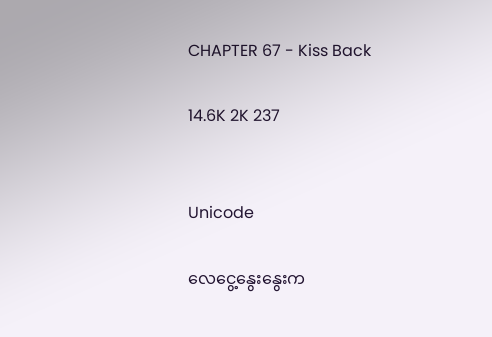CHAPTER 67 - Kiss Back

14.6K 2K 237


Unicode

လေငွေ့နွေးနွေးက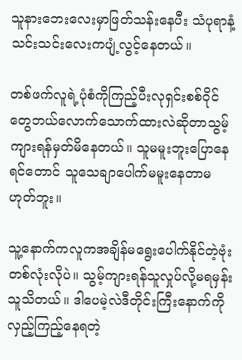သူနားဘေးလေးမှာဖြတ်သန်းနေပီး သံပုရာနံ့သင်းသင်းလေးကပျံ့လွင့်နေတယ်။

တစ်ဖက်လူရဲ့ပုံစံကိုကြည့်ပီးလုရှင်းစစ်ဝိုင်တွေဘယ်လောက်သောက်ထားလဲဆိုတာသွမ့်ကျားရန်မှတ်မိနေတယ်။ သူမမူးဘူးပြောနေရင်တောင် သူသေချာပေါက်မမူးနေတာမဟုတ်ဘူး။

သူ့နောက်ကလူကအချိန်မရွေးပေါက်နိုင်တဲ့ဗုံးတစ်လုံးလိုပဲ။ သွမ့်ကျားရန်သူလှုပ်လို့မရမှန်းသူသိတယ်။ ဒါပေမဲ့လဲဒီတိုင်းကြီးနောက်ကိုလှည့်ကြည့်နေရတဲ့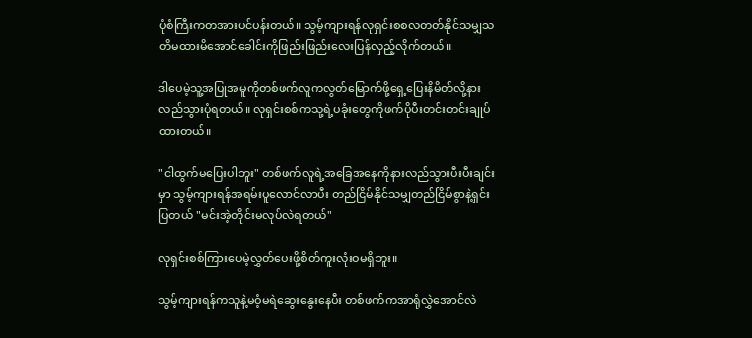ပုံစံကြီးကတအားပင်ပန်းတယ်။ သွမ့်ကျားရန်လုရှင်းစစလတတ်နိုင်သမျှသတိမထားမိအောင်ခေါင်းကိုဖြည်းဖြည်းလေးပြန်လှည့်လိုက်တယ်။

ဒါပေမဲ့သူ့အပြုအမူကိုတစ်ဖက်လူကလွတ်မြောက်ဖို့ရှေ့ပြေးနိမိတ်လို့နားလည်သွားပုံရတယ်။ လုရှင်းစစ်ကသု့ရဲ့ပခုံးတွေကိုဖက်ပိုပီးတင်းတင်းချုပ်ထားတယ်။

"ငါထွက်မပြေးပါဘူး" တစ်ဖက်လူရဲ့အခြေအနေကိုနားလည်သွားပီးပီးချင်းမှာ သွမ့်ကျားရန်အရမ်းပူလောင်လာပီး တည်ငြိမ်နိုင်သမျှတည်ငြိမ်စွာနဲ့ရှင်းပြတယ် "မင်းအဲ့တိုင်းမလုပ်လဲရတယ်"

လုရှင်းစစ်ကြားပေမဲ့လွှတ်ပေးဖို့စိတ်ကူးလုံးဝမရှိဘူး။

သွမ့်ကျားရန်ကသူနဲ့မဝံ့မရဲဆွေးနွေးနေပီး တစ်ဖက်ကအာရုံလွှဲအောင်လဲ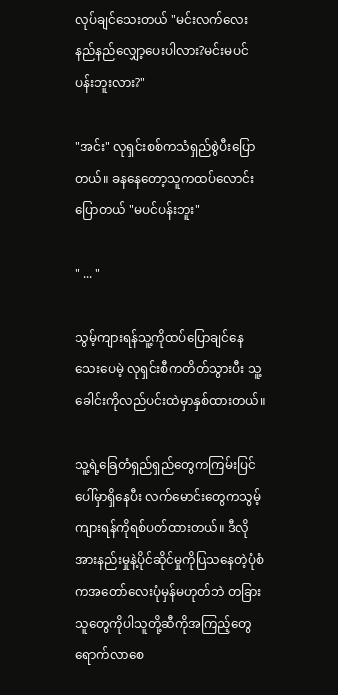လုပ်ချင်သေးတယ် "မင်းလက်လေးနည်နည်လျှော့ပေးပါလား?မင်းမပင်ပန်းဘူးလား?"

"အင်း" လုရှင်းစစ်ကသံရှည်စွဲပီးပြောတယ်။ ခနနေတော့သူကထပ်လောင်းပြောတယ် "မပင်ပန်းဘူး"

" ... "

သွမ့်ကျားရန်သူ့ကိုထပ်ပြောချင်နေသေးပေမဲ့ လုရှင်းစီကတိတ်သွားပီး သူ့ခေါင်းကိုလည်ပင်းထဲမှာနှစ်ထားတယ်။

သူ့ရဲ့ခြေတံရှည်ရှည်တွေကကြမ်းပြင်ပေါ်မှာရှိနေပီး လက်မောင်းတွေကသွမ့်ကျားရန်ကိုရစ်ပတ်ထားတယ်။ ဒီလိုအားနည်းမှုနဲ့ပိုင်ဆိုင်မှုကိုပြသနေတဲ့ပုံစံကအတော်လေးပုံမှန်မဟုတ်ဘဲ တခြားသူတွေကိုပါသူတို့ဆီကိုအကြည့်တွေရောက်လာစေ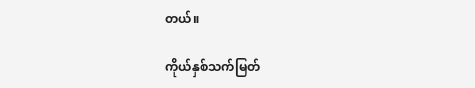တယ်။

ကိုယ်နှစ်သက်မြတ်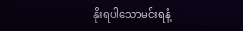နိုးရပါသောမင်းရနံ့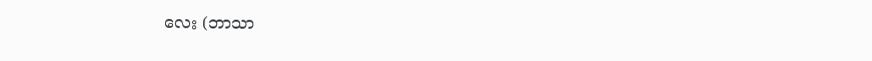လေး (ဘာသာ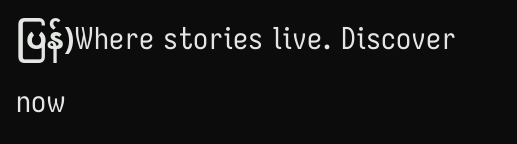ပြန်)Where stories live. Discover now